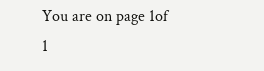You are on page 1of 1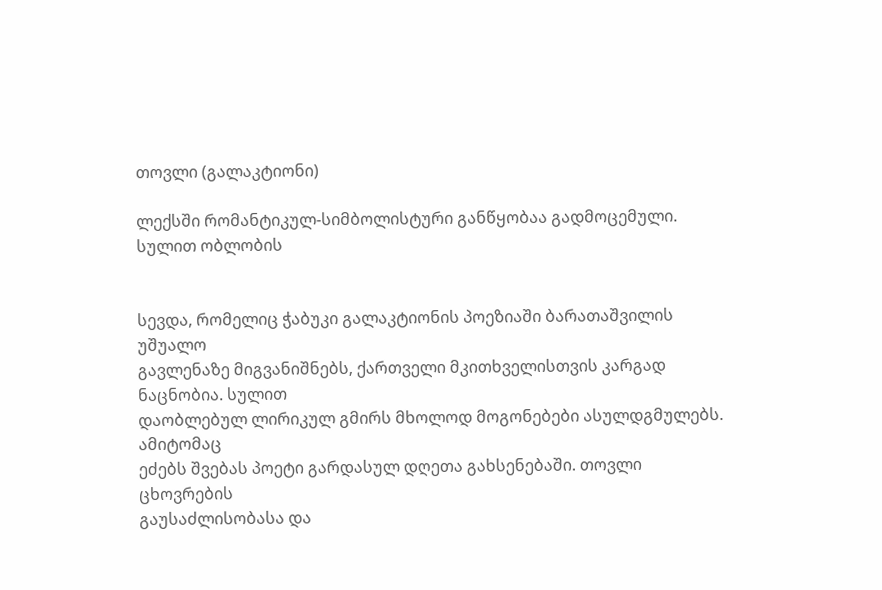თოვლი (გალაკტიონი)

ლექსში რომანტიკულ-სიმბოლისტური განწყობაა გადმოცემული. სულით ობლობის


სევდა, რომელიც ჭაბუკი გალაკტიონის პოეზიაში ბარათაშვილის უშუალო
გავლენაზე მიგვანიშნებს, ქართველი მკითხველისთვის კარგად ნაცნობია. სულით
დაობლებულ ლირიკულ გმირს მხოლოდ მოგონებები ასულდგმულებს. ამიტომაც
ეძებს შვებას პოეტი გარდასულ დღეთა გახსენებაში. თოვლი ცხოვრების
გაუსაძლისობასა და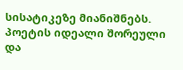სისატიკეზე მიანიშნებს. პოეტის იდეალი შორეული და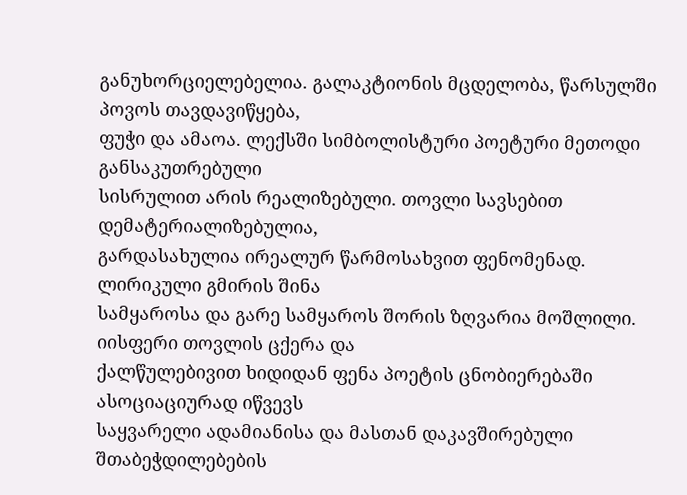განუხორციელებელია. გალაკტიონის მცდელობა, წარსულში პოვოს თავდავიწყება,
ფუჭი და ამაოა. ლექსში სიმბოლისტური პოეტური მეთოდი განსაკუთრებული
სისრულით არის რეალიზებული. თოვლი სავსებით დემატერიალიზებულია,
გარდასახულია ირეალურ წარმოსახვით ფენომენად. ლირიკული გმირის შინა
სამყაროსა და გარე სამყაროს შორის ზღვარია მოშლილი. იისფერი თოვლის ცქერა და
ქალწულებივით ხიდიდან ფენა პოეტის ცნობიერებაში ასოციაციურად იწვევს
საყვარელი ადამიანისა და მასთან დაკავშირებული შთაბეჭდილებების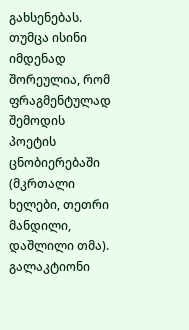გახსენებას.
თუმცა ისინი იმდენად შორეულია, რომ ფრაგმენტულად შემოდის პოეტის
ცნობიერებაში (მკრთალი ხელები, თეთრი მანდილი, დაშლილი თმა). გალაკტიონი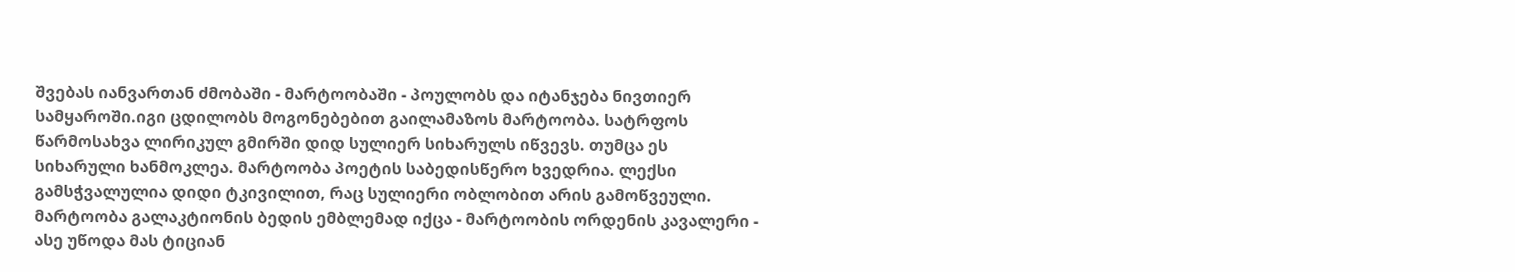შვებას იანვართან ძმობაში - მარტოობაში - პოულობს და იტანჯება ნივთიერ
სამყაროში.იგი ცდილობს მოგონებებით გაილამაზოს მარტოობა. სატრფოს
წარმოსახვა ლირიკულ გმირში დიდ სულიერ სიხარულს იწვევს. თუმცა ეს
სიხარული ხანმოკლეა. მარტოობა პოეტის საბედისწერო ხვედრია. ლექსი
გამსჭვალულია დიდი ტკივილით, რაც სულიერი ობლობით არის გამოწვეული.
მარტოობა გალაკტიონის ბედის ემბლემად იქცა - მარტოობის ორდენის კავალერი -
ასე უწოდა მას ტიციან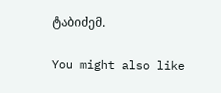ტაბიძემ.

You might also like